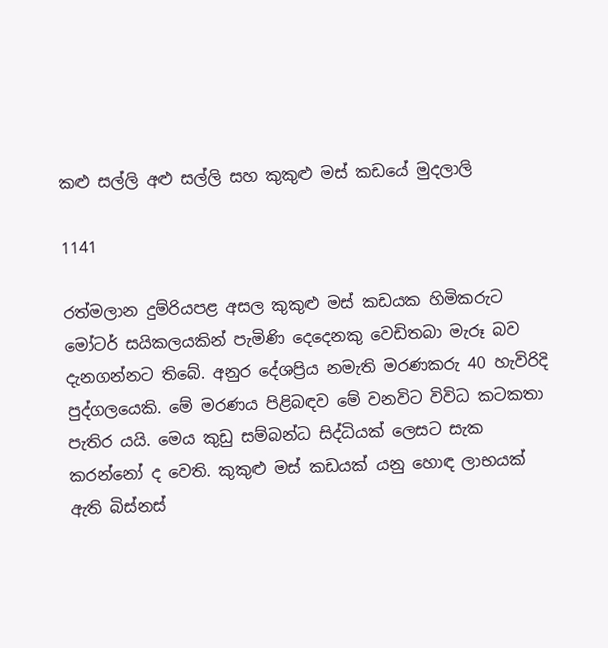කළු සල්ලි අළු සල්ලි සහ කුකුළු මස් කඩයේ මුදලාලි

1141

රත්මලාන දුම්රියපළ අසල කුකුළු මස් කඩයක හිමිකරුට මෝටර් සයිකලයකින් පැමිණි දෙදෙනකු වෙඩිතබා මැරූ බව දැනගන්නට තිබේ. අනුර දේශප්‍රිය නමැති මරණකරු 40 හැවිරිදි පුද්ගලයෙකි. මේ මරණය පිළිබඳව මේ වනවිට විවිධ කටකතා පැතිර යයි. මෙය කුඩු සම්බන්ධ සිද්ධියක් ලෙසට සැක කරන්නෝ ද වෙති. කුකුළු මස් කඩයක් යනු හොඳ ලාභයක් ඇති බිස්නස්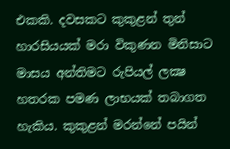එකකි. දවසකට කුකුළන් තුන් හාරසියයක් මරා විකුණන මිනිසාට මාසය අන්තිමට රුපියල් ලක්‍ෂ හතරක පමණ ලාභයක් තබාගත හැකිය. කුකුළන් මරන්නේ පයින්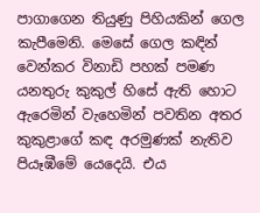පාගාගෙන තියුණු පිහියකින් ගෙල කැපීමෙනි. මෙසේ ගෙල කඳින් වෙන්කර විනාඩි පහක් පමණ යනතුරු කුකුල් හිසේ ඇති හොට ඇරෙමින් වැහෙමින් පවතින අතර කුකුළාගේ කඳ අරමුණක් නැතිව පියෑඹීමේ යෙදෙයි. එය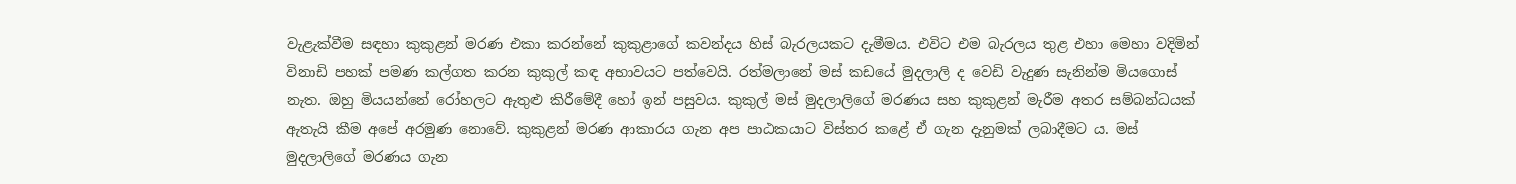වැළැක්වීම සඳහා කුකුළන් මරණ එකා කරන්නේ කුකුළාගේ කවන්දය හිස් බැරලයකට දැමීමය. එවිට එම බැරලය තුළ එහා මෙහා වදිමින් විනාඩි පහක් පමණ කල්ගත කරන කුකුල් කඳ අභාවයට පත්වෙයි. රත්මලානේ මස් කඩයේ මුදලාලි ද වෙඩි වැදුණ සැනින්ම මියගොස් නැත. ඔහු මියයන්නේ රෝහලට ඇතුළු කිරීමේදී හෝ ඉන් පසුවය. කුකුල් මස් මුදලාලිගේ මරණය සහ කුකුළන් මැරීම අතර සම්බන්ධයක් ඇතැයි කීම අපේ අරමුණ නොවේ. කුකුළන් මරණ ආකාරය ගැන අප පාඨකයාට විස්තර කළේ ඒ ගැන දැනුමක් ලබාදීමට ය. මස් මුදලාලිගේ මරණය ගැන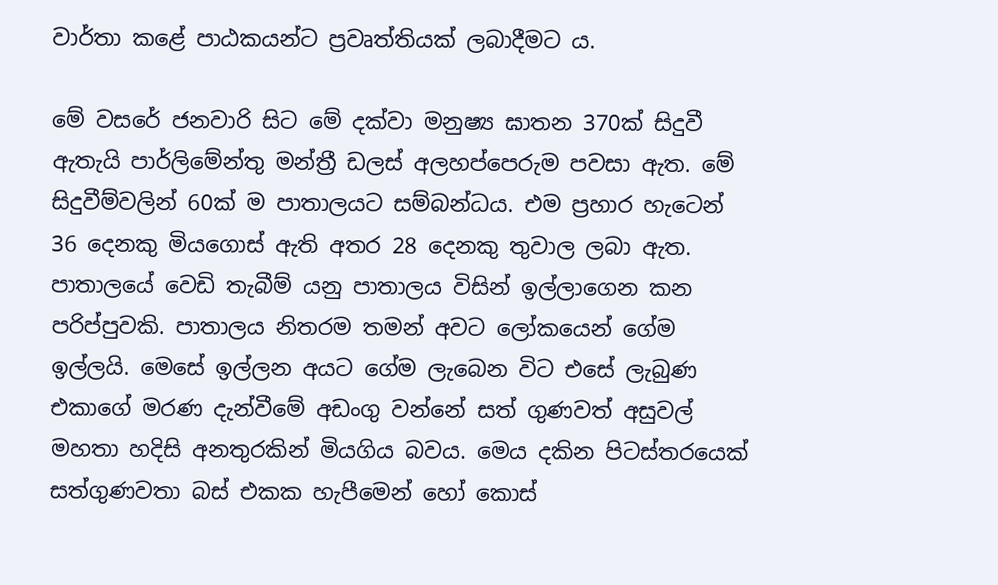වාර්තා කළේ පාඨකයන්ට ප්‍රවෘත්තියක් ලබාදීමට ය.

මේ වසරේ ජනවාරි සිට මේ දක්වා මනුෂ්‍ය ඝාතන 370ක් සිදුවී ඇතැයි පාර්ලිමේන්තු මන්ත්‍රී ඩලස් අලහප්පෙරුම පවසා ඇත. මේ සිදුවීම්වලින් 60ක් ම පාතාලයට සම්බන්ධය. එම ප්‍රහාර හැටෙන් 36 දෙනකු මියගොස් ඇති අතර 28 දෙනකු තුවාල ලබා ඇත. පාතාලයේ වෙඩි තැබීම් යනු පාතාලය විසින් ඉල්ලාගෙන කන පරිප්පුවකි. පාතාලය නිතරම තමන් අවට ලෝකයෙන් ගේම ඉල්ලයි. මෙසේ ඉල්ලන අයට ගේම ලැබෙන විට එසේ ලැබුණ එකාගේ මරණ දැන්වීමේ අඩංගු වන්නේ සත් ගුණවත් අසුවල් මහතා හදිසි අනතුරකින් මියගිය බවය. මෙය දකින පිටස්තරයෙක් සත්ගුණවතා බස් එකක හැපීමෙන් හෝ කොස්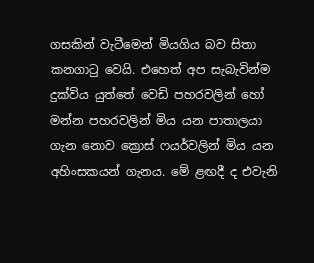ගසකින් වැටීමෙන් මියගිය බව සිතා කනගාටු වෙයි. එහෙත් අප සැබැවින්ම දුක්විය යුත්තේ වෙඩි පහරවලින් හෝ මන්න පහරවලින් මිය යන පාතාලයා ගැන නොව ක්‍රොස් ෆයර්වලින් මිය යන අහිංසකයන් ගැනය. මේ ළඟදී ද එවැනි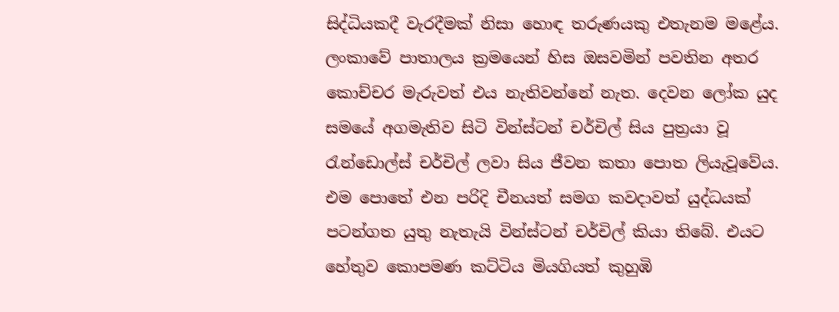සිද්ධියකදී වැරදීමක් නිසා හොඳ තරුණයකු එතැනම මළේය. ලංකාවේ පාතාලය ක්‍රමයෙන් හිස ඔසවමින් පවතින අතර කොච්චර මැරුවත් එය නැතිවන්නේ නැත. දෙවන ලෝක යුද සමයේ අගමැතිව සිටි වින්ස්ටන් චර්චිල් සිය පුත්‍රයා වූ රැන්ඩොල්ස් චර්චිල් ලවා සිය ජීවන කතා පොත ලියැවූවේය. එම පොතේ එන පරිදි චීනයත් සමග කවදාවත් යුද්ධයක් පටන්ගත යුතු නැතැයි වින්ස්ටන් චර්චිල් කියා තිබේ. එයට හේතුව කොපමණ කට්ටිය මියගියත් කුහුඹි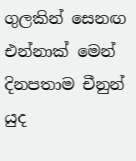ගුලකින් සෙනඟ එන්නාක් මෙන් දිනපතාම චීනුන් යුද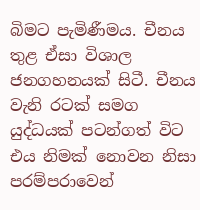බිමට පැමිණීමය. චීනය තුළ ඒසා විශාල ජනගහනයක් සිටී. චීනය වැනි රටක් සමග යුද්ධයක් පටන්ගත් විට එය නිමක් නොවන නිසා පරම්පරාවෙන්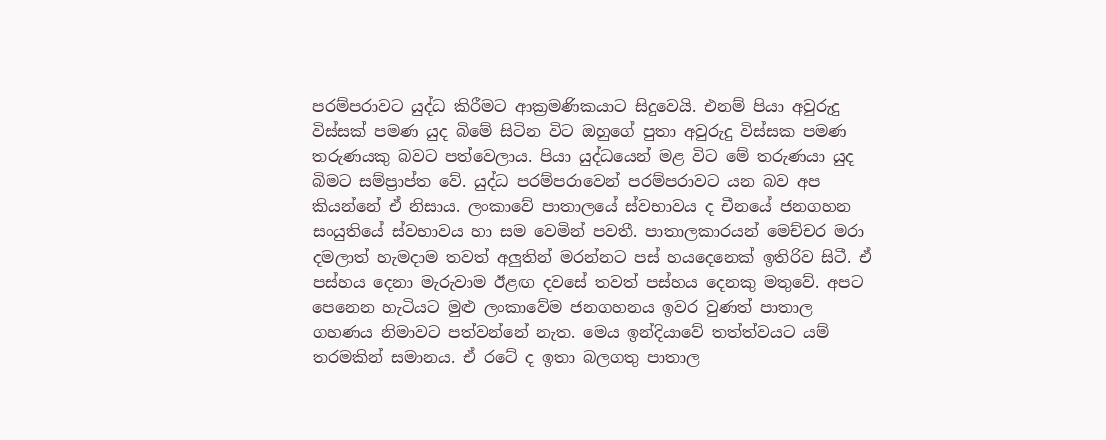පරම්පරාවට යුද්ධ කිරීමට ආක්‍රමණිකයාට සිදුවෙයි. එනම් පියා අවුරුදු විස්සක් පමණ යුද බිමේ සිටින විට ඔහුගේ පුතා අවුරුදු විස්සක පමණ තරුණයකු බවට පත්වෙලාය. පියා යුද්ධයෙන් මළ විට මේ තරුණයා යුද බිමට සම්ප්‍රාප්ත වේ. යුද්ධ පරම්පරාවෙන් පරම්පරාවට යන බව අප කියන්නේ ඒ නිසාය. ලංකාවේ පාතාලයේ ස්වභාවය ද චීනයේ ජනගහන සංයුතියේ ස්වභාවය හා සම වෙමින් පවතී. පාතාලකාරයන් මෙච්චර මරා දමලාත් හැමදාම තවත් අලුතින් මරන්නට පස් හයදෙනෙක් ඉතිරිව සිටී. ඒ පස්හය දෙනා මැරුවාම ඊළඟ දවසේ තවත් පස්හය දෙනකු මතුවේ. අපට පෙනෙන හැටියට මුළු ලංකාවේම ජනගහනය ඉවර වුණත් පාතාල ගහණය නිමාවට පත්වන්නේ නැත. මෙය ඉන්දියාවේ තත්ත්වයට යම් තරමකින් සමානය. ඒ රටේ ද ඉතා බලගතු පාතාල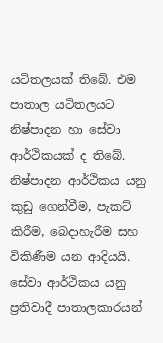යටිතලයක් තිබේ. එම පාතාල යටිතලයට නිෂ්පාදන හා සේවා ආර්ථිකයක් ද තිබේ. නිෂ්පාදන ආර්ථිකය යනු කුඩු ගෙන්වීම, පැකට් කිරීම, බෙදාහැරීම සහ විකිණීම යන ආදියයි. සේවා ආර්ථිකය යනු ප්‍රතිවාදී පාතාලකාරයන්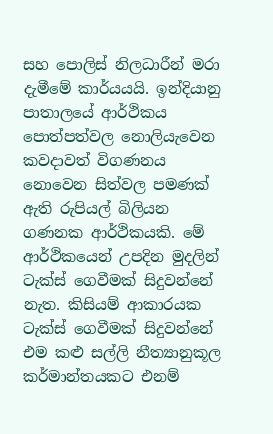සහ පොලිස් නිලධාරීන් මරා දැමීමේ කාර්යයයි. ඉන්දියානු පාතාලයේ ආර්ථිකය පොත්පත්වල නොලියැවෙන කවදාවත් විගණනය නොවෙන සිත්වල පමණක් ඇති රුපියල් බිලියන ගණනක ආර්ථිකයකි. මේ ආර්ථිකයෙන් උපදින මුදලින් ටැක්ස් ගෙවීමක් සිදුවන්නේ නැත. කිසියම් ආකාරයක ටැක්ස් ගෙවීමක් සිදුවන්නේ එම කළු සල්ලි නීත්‍යානුකූල කර්මාන්තයකට එනම්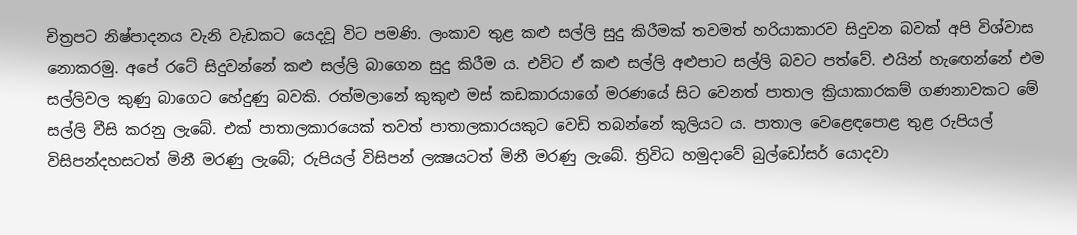චිත්‍රපට නිෂ්පාදනය වැනි වැඩකට යෙදවූ විට පමණි. ලංකාව තුළ කළු සල්ලි සුදු කිරීමක් තවමත් හරියාකාරව සිදුවන බවක් අපි විශ්වාස නොකරමු. අපේ රටේ සිදුවන්නේ කළු සල්ලි බාගෙන සුදු කිරීම ය. එවිට ඒ කළු සල්ලි අළුපාට සල්ලි බවට පත්වේ. එයින් හැඟෙන්නේ එම සල්ලිවල කුණු බාගෙට හේදුණු බවකි. රත්මලානේ කුකුළු මස් කඩකාරයාගේ මරණයේ සිට වෙනත් පාතාල ක්‍රියාකාරකම් ගණනාවකට මේ සල්ලි වීසි කරනු ලැබේ. එක් පාතාලකාරයෙක් තවත් පාතාලකාරයකුට වෙඩි තබන්නේ කුලියට ය. පාතාල වෙළෙඳපොළ තුළ රුපියල් විසිපන්දහසටත් මිනී මරණු ලැබේ; රුපියල් විසිපන් ලක්‍ෂයටත් මිනී මරණු ලැබේ. ත්‍රිවිධ හමුදාවේ බුල්ඩෝසර් යොදවා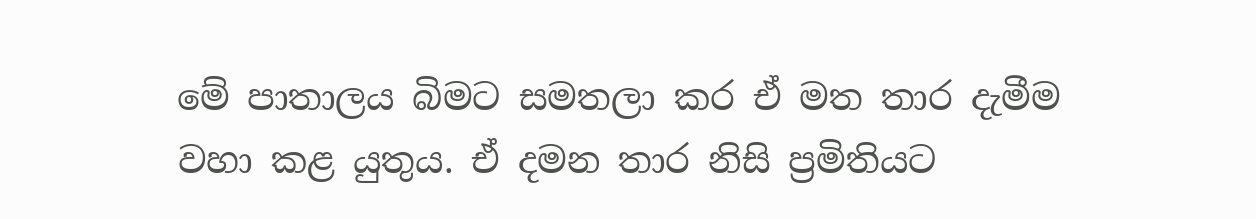මේ පාතාලය බිමට සමතලා කර ඒ මත තාර දැමීම වහා කළ යුතුය. ඒ දමන තාර නිසි ප්‍රමිතියට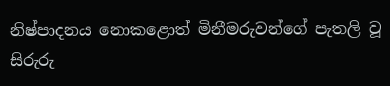නිෂ්පාදනය නොකළොත් මිනීමරුවන්ගේ පැතලි වූ සිරුරු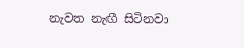නැවත නැඟී සිටිනවා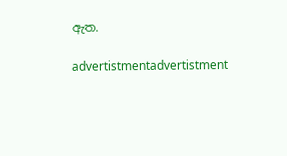ඇත.

advertistmentadvertistment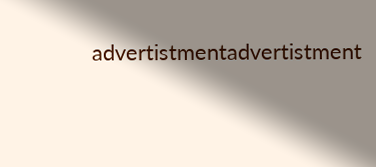advertistmentadvertistment